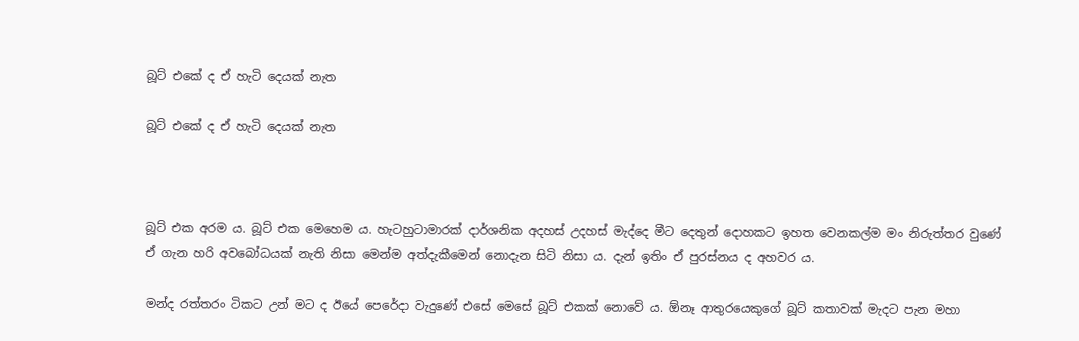බූට් එකේ ද ඒ හැටි දෙයක් නැත

බූට් එකේ ද ඒ හැටි දෙයක් නැත



බූට් එක අරම ය. බූට් එක මෙහෙම ය. හැටහුටාමාරක් දාර්ශනික අදහස් උදහස් මැද්දෙ මීට දෙතුන් දොහකට ඉහත වෙනකල්ම මං නිරුත්තර වුණේ ඒ ගැන හරි අවබෝධයක් නැති නිසා මෙන්ම අත්දැකීමෙන් නොදැන සිටි නිසා ය. දැන් ඉතිං ඒ පුරස්නය ද අහවර ය.

මන්ද රත්තරං ටිකට උන් මට ද ඊයේ පෙරේදා වැදුණේ එසේ මෙසේ බූට් එකක් නොවේ ය. ඕනෑ ආතුරයෙකුගේ බූට් කතාවක් මැදට පැන මහා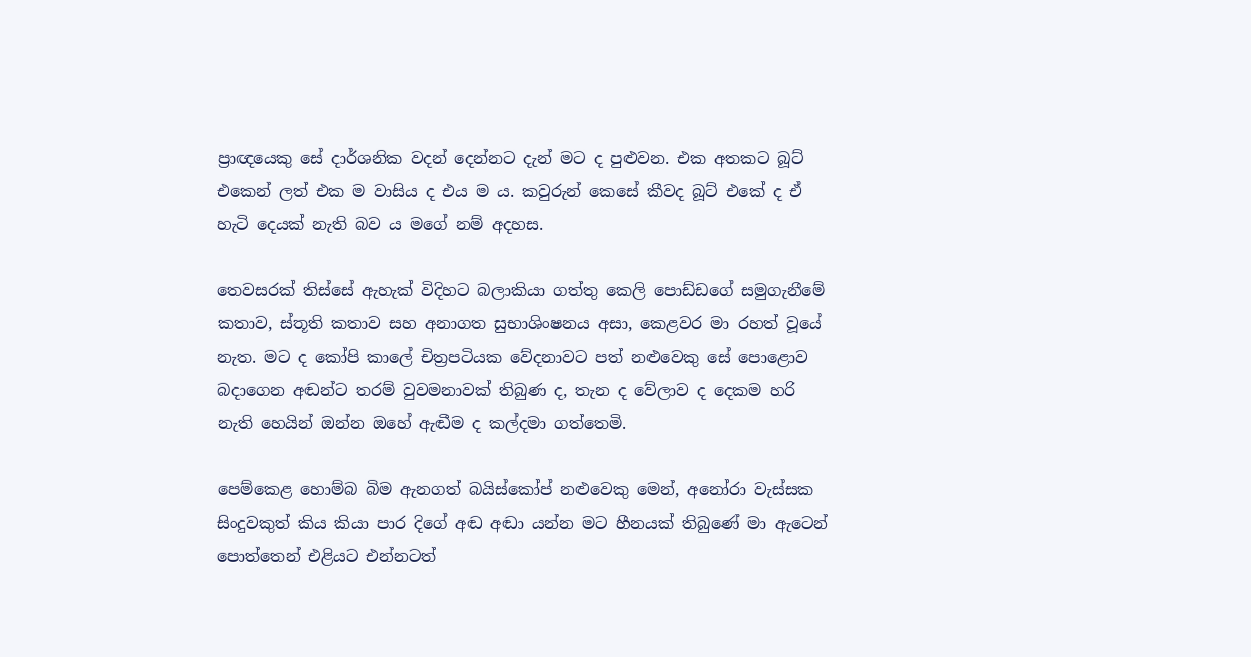ප්‍රාඥයෙකු සේ දාර්ශනික වදන් දෙන්නට දැන් මට ද පුළුවන. එක අතකට බූට් එකෙන් ලත් එක ම වාසිය ද එය ම ය. කවුරුන් කෙසේ කීවද බූට් එකේ ද ඒ හැටි දෙයක් නැති බව ය මගේ නම් අදහස.

තෙවසරක් තිස්සේ ඇහැක් විදිහට බලාකියා ගත්තු කෙලි පොඩ්ඩගේ සමුගැනීමේ කතාව, ස්තූති කතාව සහ අනාගත සුභාශිංෂනය අසා, කෙළවර මා රහත් වූයේ නැත. මට ද කෝපි කාලේ චිත්‍රපටියක වේදනාවට පත් නළුවෙකු සේ පොළොව බදාගෙන අඬන්ට තරම් වුවමනාවක් තිබුණ ද, තැන ද වේලාව ද දෙකම හරි නැති හෙයින් ඔන්න ඔහේ ඇඬීම ද කල්දමා ගත්තෙමි.

පෙම්කෙළ හොම්බ බිම ඇනගත් බයිස්කෝප් නළුවෙකු මෙන්, අනෝරා වැස්සක සිංදුවකුත් කිය කියා පාර දිගේ අඬ අඬා යන්න මට හීනයක් තිබුණේ මා ඇටෙන් පොත්තෙන් එළියට එන්නටත්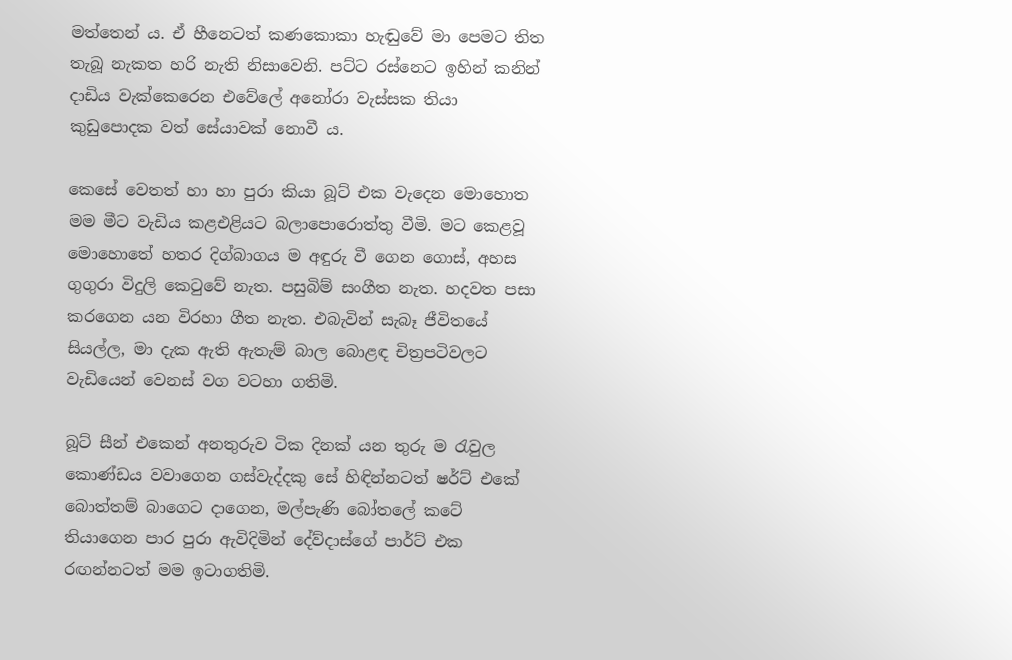මත්තෙන් ය. ඒ හීනෙටත් කණකොකා හැඬුවේ මා පෙමට තිත තැබූ නැකත හරි නැති නිසාවෙනි. පට්ට රස්නෙට ඉහින් කනින් දාඩිය වැක්කෙරෙන එවේලේ අනෝරා වැස්සක තියා කුඩුපොදක වත් සේයාවක් නොවී ය.

කෙසේ වෙතත් හා හා පුරා කියා බූට් එක වැදෙන මොහොත මම මීට වැඩිය කළඑළියට බලාපොරොත්තු වීමි. මට කෙළවූ මොහොතේ හතර දිග්බාගය ම අඳුරු වී ගෙන ගොස්, අහස ගුගුරා විදුලි කෙටුවේ නැත. පසුබිම් සංගීත නැත. හදවත පසා කරගෙන යන විරහා ගීත නැත. එබැවින් සැබෑ ජීවිතයේ සියල්ල, මා දැක ඇති ඇතැම් බාල බොළඳ චිත්‍රපටිවලට වැඩියෙන් වෙනස් වග වටහා ගතිමි.

බූට් සීන් එකෙන් අනතුරුව ටික දිනක් යන තුරු ම රැවුල කොණ්ඩය වවාගෙන ගස්වැද්දකු සේ හිඳින්නටත් ෂර්ට් එකේ බොත්තම් බාගෙට දාගෙන, මල්පැණි බෝතලේ කටේ තියාගෙන පාර පුරා ඇවිදිමින් දේව්දාස්ගේ පාර්ට් එක රඟන්නටත් මම ඉටාගතිමි.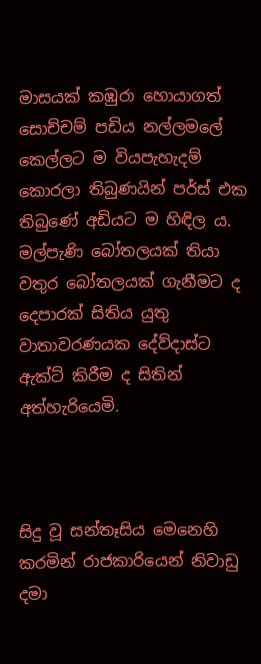මාසයක් කඹුරා හොයාගත් සොච්චම් පඩිය නල්ලමලේ කෙල්ලට ම වියපැහැදම් කොරලා තිබුණයින් පර්ස් එක තිබුණේ අඩියට ම හිඳිල ය. මල්පැණි බෝතලයක් තියා වතුර බෝතලයක් ගැනීමට ද දෙපාරක් සිතිය යුතු වාතාවරණයක දේව්දාස්ට ඇක්ට් කිරීම ද සිතින් අත්හැරියෙමි.



සිදු වූ සන්තෑසිය මෙනෙහි කරමින් රාජකාරියෙන් නිවාඩු දමා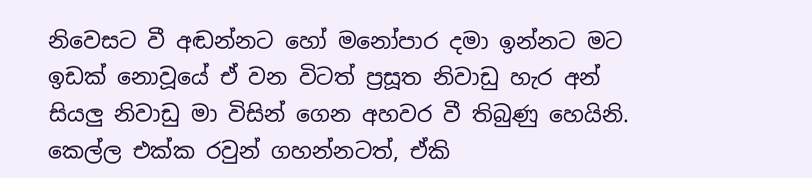නිවෙසට වී අඬන්නට හෝ මනෝපාර දමා ඉන්නට මට ඉඩක් නොවූයේ ඒ වන විටත් ප්‍රසූත නිවාඩු හැර අන් සියලු නිවාඩු මා විසින් ගෙන අහවර වී තිබුණු හෙයිනි. කෙල්ල එක්ක රවුන් ගහන්නටත්, ඒකි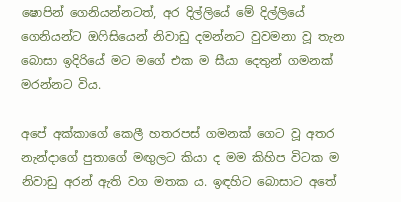ෂොපින් ගෙනියන්නටත්, අර දිල්ලියේ මේ දිල්ලියේ ගෙනියන්ට ඔෆිසියෙන් නිවාඩු දමන්නට වුවමනා වූ තැන බොසා ඉදිරියේ මට මගේ එක ම සීයා දෙතුන් ගමනක් මරන්නට විය.

අපේ අක්කාගේ කෙලී හතරපස් ගමනක් ගෙට වූ අතර නැන්දාගේ පුතාගේ මඟුලට කියා ද මම කිහිප විටක ම නිවාඩු අරන් ඇති වග මතක ය. ඉඳහිට බොසාට අතේ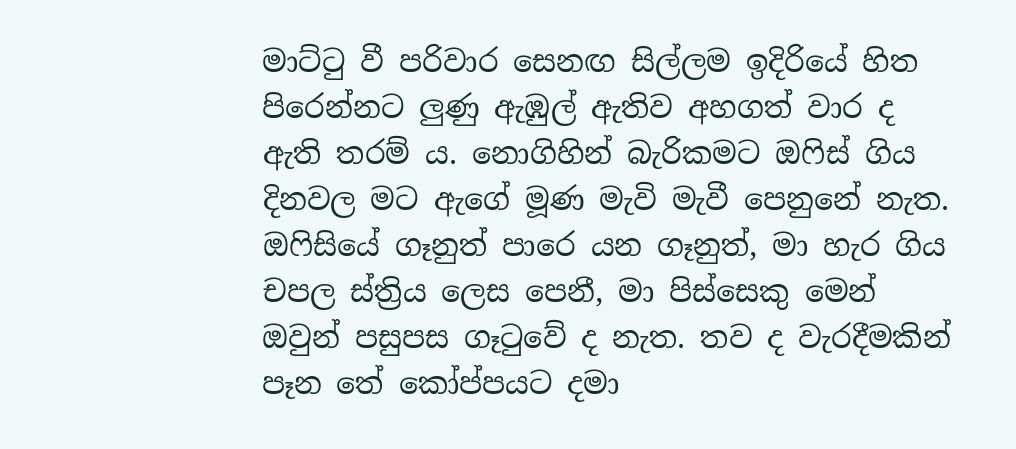මාට්ටු වී පරිවාර සෙනඟ සිල්ලම ඉදිරියේ හිත පිරෙන්නට ලුණු ඇඹුල් ඇතිව අහගත් වාර ද ඇති තරම් ය. නොගිහින් බැරිකමට ඔෆිස් ගිය දිනවල මට ඇගේ මූණ මැවි මැවී පෙනුනේ නැත. ඔෆිසියේ ගෑනුත් පාරෙ යන ගෑනුත්, මා හැර ගිය චපල ස්ත්‍රිය ලෙස පෙනී, මා පිස්සෙකු මෙන් ඔවුන් පසුපස ගෑටුවේ ද නැත. තව ද වැරදීමකින් පෑන තේ කෝප්පයට දමා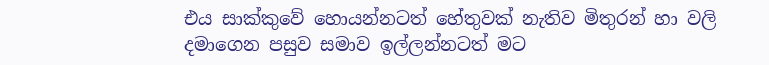එය සාක්කුවේ හොයන්නටත් හේතුවක් නැතිව මිතුරන් හා වලි දමාගෙන පසුව සමාව ඉල්ලන්නටත් මට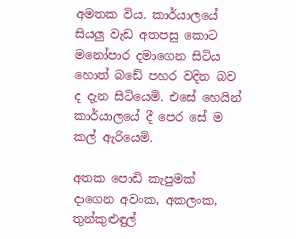අමතක විය. කාර්යාලයේ සියලු වැඩ අතපසු කොට මනෝපාර දමාගෙන සිටිය හොත් බඩේ පහර වදින බව ද දැන සිටියෙමි. එසේ හෙයින් කාර්යාලයේ දී පෙර සේ ම කල් ඇරියෙමි.

අතක පොඩි කැපුමක් දාගෙන අවංක, අකලංක, තුන්කුළුඳුල්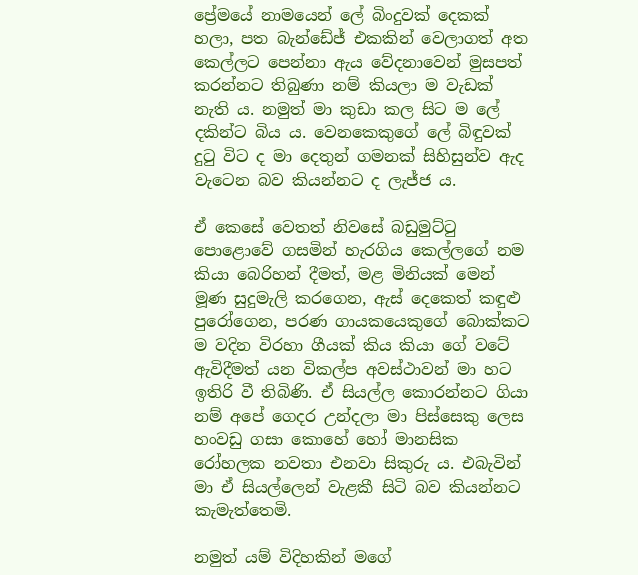ප්‍රේමයේ නාමයෙන් ලේ බිංදුවක් දෙකක් හලා, පත බැන්ඩේජ් එකකින් වෙලාගත් අත කෙල්ලට පෙන්නා ඇය වේදනාවෙන් මුසපත් කරන්නට තිබුණා නම් කියලා ම වැඩක් නැති ය. නමුත් මා කුඩා කල සිට ම ලේ දකින්ට බිය ය. වෙනකෙකුගේ ලේ බිඳුවක් දුටු විට ද මා දෙතුන් ගමනක් සිහිසුන්ව ඇද වැටෙන බව කියන්නට ද ලැජ්ජ ය.

ඒ කෙසේ වෙතත් නිවසේ බඩුමුට්ටු පොළොවේ ගසමින් හැරගිය කෙල්ලගේ නම කියා බෙරිහන් දීමත්, මළ මිනියක් මෙන් මූණ සුදුමැලි කරගෙන, ඇස් දෙකෙත් කඳුළු පුරෝගෙන, පරණ ගායකයෙකුගේ බොක්කට ම වදින විරහා ගීයක් කිය කියා ගේ වටේ ඇවිදීමත් යන විකල්ප අවස්ථාවන් මා හට ඉතිරි වී තිබිණි. ඒ සියල්ල කොරන්නට ගියා නම් අපේ ගෙදර උන්දලා මා පිස්සෙකු ලෙස හංවඩු ගසා කොහේ හෝ මානසික රෝහලක නවතා එනවා සිකුරු ය. එබැවින් මා ඒ සියල්ලෙන් වැළකී සිටි බව කියන්නට කැමැත්තෙමි.

නමුත් යම් විදිහකින් මගේ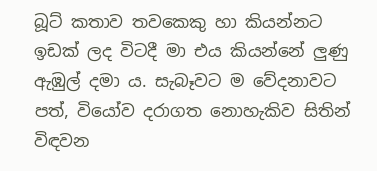බූට් කතාව තවකෙකු හා කියන්නට ඉඩක් ලද විටදී මා එය කියන්නේ ලුණු ඇඹුල් දමා ය. සැබෑවට ම වේදනාවට පත්, වියෝව දරාගත නොහැකිව සිතින් විඳවන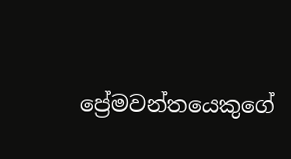ප්‍රේමවන්තයෙකුගේ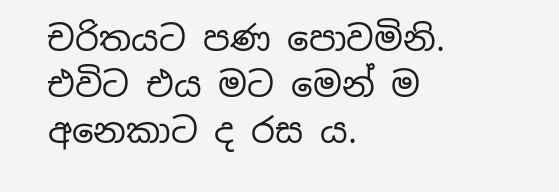චරිතයට පණ පොවමිනි. එවිට එය මට මෙන් ම අනෙකාට ද රස ය.